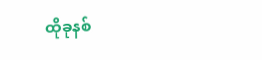ထိုခုနစ်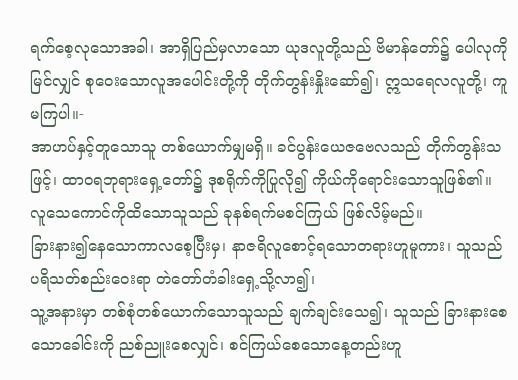ရက်စေ့လုသောအခါ၊ အာရှိပြည်မှလာသော ယုဒလူတို့သည် ဗိမာန်တော်၌ ပေါလုကိုမြင်လျှင် စုဝေးသောလူအပေါင်းတို့ကို တိုက်တွန်းနှိုးဆော်၍၊ ဣသရေလလူတို့၊ ကူမကြပါ။-
အာဟပ်နှင့်တူသောသူ တစ်ယောက်မျှမရှိ။ ခင်ပွန်းယေဇဗေလသည် တိုက်တွန်းသဖြင့်၊ ထာဝရဘုရားရှေ့တော်၌ ဒုစရိုက်ကိုပြုလို၍ ကိုယ်ကိုရောင်းသောသူဖြစ်၏။
လူသေကောင်ကိုထိသောသူသည် ခုနစ်ရက်မစင်ကြယ် ဖြစ်လိမ့်မည်။
ခြားနား၍နေသောကာလစေ့ပြီးမှ၊ နာဇရိလူစောင့်ရသောတရားဟူမူကား၊ သူသည် ပရိသတ်စည်းဝေးရာ တဲတော်တံခါးရှေ့သို့လာ၍၊
သူ့အနားမှာ တစ်စုံတစ်ယောက်သောသူသည် ချက်ချင်းသေ၍၊ သူသည် ခြားနားစေသောခေါင်းကို ညစ်ညူးစေလျှင်၊ စင်ကြယ်စေသောနေ့တည်းဟူ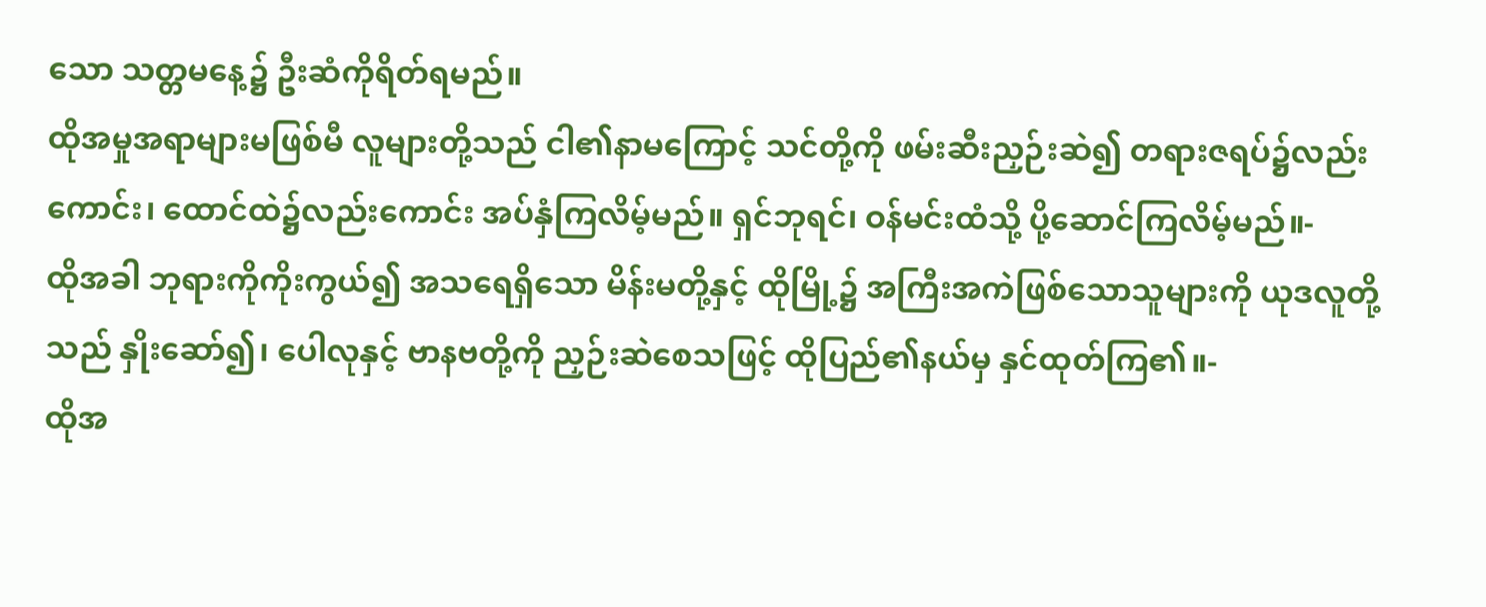သော သတ္တမနေ့၌ ဦးဆံကိုရိတ်ရမည်။
ထိုအမှုအရာများမဖြစ်မီ လူများတို့သည် ငါ၏နာမကြောင့် သင်တို့ကို ဖမ်းဆီးညှဉ်းဆဲ၍ တရားဇရပ်၌လည်းကောင်း၊ ထောင်ထဲ၌လည်းကောင်း အပ်နှံကြလိမ့်မည်။ ရှင်ဘုရင်၊ ဝန်မင်းထံသို့ ပို့ဆောင်ကြလိမ့်မည်။-
ထိုအခါ ဘုရားကိုကိုးကွယ်၍ အသရေရှိသော မိန်းမတို့နှင့် ထိုမြို့၌ အကြီးအကဲဖြစ်သောသူများကို ယုဒလူတို့သည် နှိုးဆော်၍၊ ပေါလုနှင့် ဗာနဗတို့ကို ညှဉ်းဆဲစေသဖြင့် ထိုပြည်၏နယ်မှ နှင်ထုတ်ကြ၏။-
ထိုအ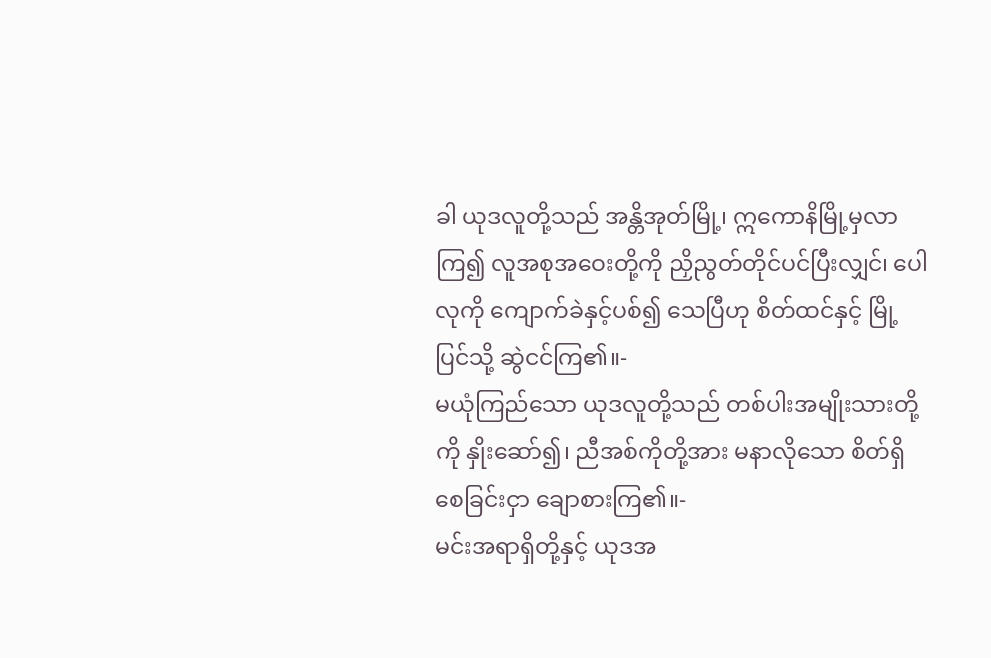ခါ ယုဒလူတို့သည် အန္တိအုတ်မြို့၊ ဣကောနိမြို့မှလာကြ၍ လူအစုအဝေးတို့ကို ညှိညွတ်တိုင်ပင်ပြီးလျှင်၊ ပေါလုကို ကျောက်ခဲနှင့်ပစ်၍ သေပြီဟု စိတ်ထင်နှင့် မြို့ပြင်သို့ ဆွဲငင်ကြ၏။-
မယုံကြည်သော ယုဒလူတို့သည် တစ်ပါးအမျိုးသားတို့ကို နှိုးဆော်၍၊ ညီအစ်ကိုတို့အား မနာလိုသော စိတ်ရှိစေခြင်းငှာ ချောစားကြ၏။-
မင်းအရာရှိတို့နှင့် ယုဒအ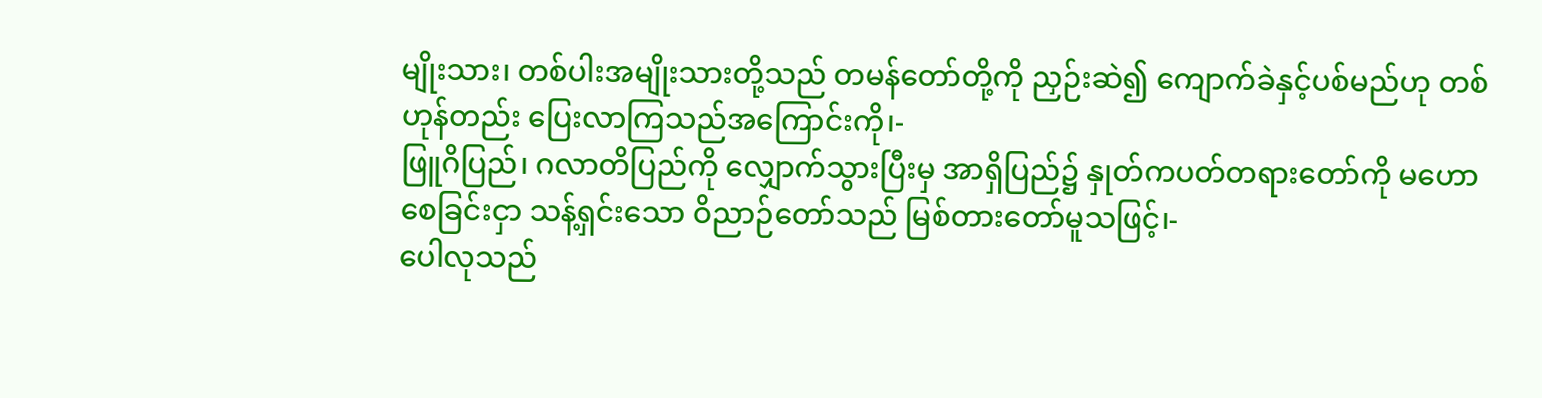မျိုးသား၊ တစ်ပါးအမျိုးသားတို့သည် တမန်တော်တို့ကို ညှဉ်းဆဲ၍ ကျောက်ခဲနှင့်ပစ်မည်ဟု တစ်ဟုန်တည်း ပြေးလာကြသည်အကြောင်းကို၊-
ဖြူဂိပြည်၊ ဂလာတိပြည်ကို လျှောက်သွားပြီးမှ အာရှိပြည်၌ နှုတ်ကပတ်တရားတော်ကို မဟောစေခြင်းငှာ သန့်ရှင်းသော ဝိညာဉ်တော်သည် မြစ်တားတော်မူသဖြင့်၊-
ပေါလုသည်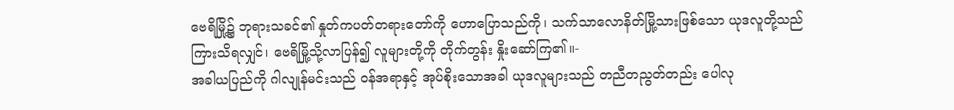ဗေရိမြို့၌ ဘုရားသခင်၏ နှုတ်ကပတ်တရားတော်ကို ဟောပြောသည်ကို၊ သက်သာလောနိတ်မြို့သားဖြစ်သော ယုဒလူတို့သည် ကြားသိရလျှင်၊ ဗေရိမြို့သို့လာပြန်၍ လူများတို့ကို တိုက်တွန်း နှိုးဆော်ကြ၏။-
အခါယပြည်ကို ဂါလျုန်မင်းသည် ဝန်အရာနှင့် အုပ်စိုးသောအခါ ယုဒလူများသည် တညီတညွတ်တည်း ပေါလု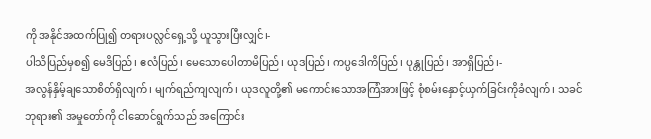ကို အနိုင်အထက်ပြု၍ တရားပလ္လင်ရှေ့သို့ ယူသွားပြီးလျှင်၊-
ပါသိပြည်မှစ၍ မေဒိပြည်၊ ဧလံပြည်၊ မေသောပေါတာမိပြည်၊ ယုဒပြည်၊ ကပ္ပဒေါကိပြည်၊ ပုန္တုပြည်၊ အာရှိပြည်၊-
အလွန်နှိမ့်ချသောစိတ်ရှိလျက်၊ မျက်ရည်ကျလျက်၊ ယုဒလူတို့၏ မကောင်းသောအကြံအားဖြင့် စုံစမ်းနှောင့်ယှက်ခြင်းကိုခံလျက်၊ သခင်ဘုရား၏ အမှုတော်ကို ငါဆောင်ရွက်သည် အကြောင်း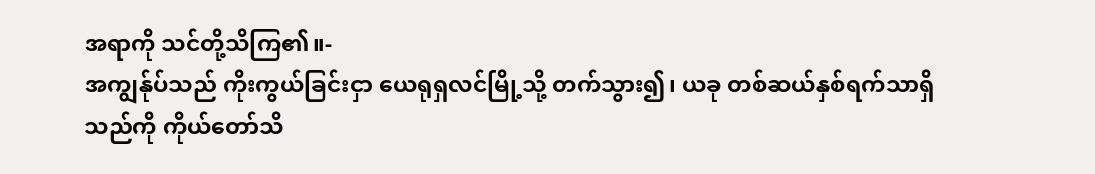အရာကို သင်တို့သိကြ၏။-
အကျွန်ုပ်သည် ကိုးကွယ်ခြင်းငှာ ယေရုရှလင်မြို့သို့ တက်သွား၍၊ ယခု တစ်ဆယ်နှစ်ရက်သာရှိသည်ကို ကိုယ်တော်သိ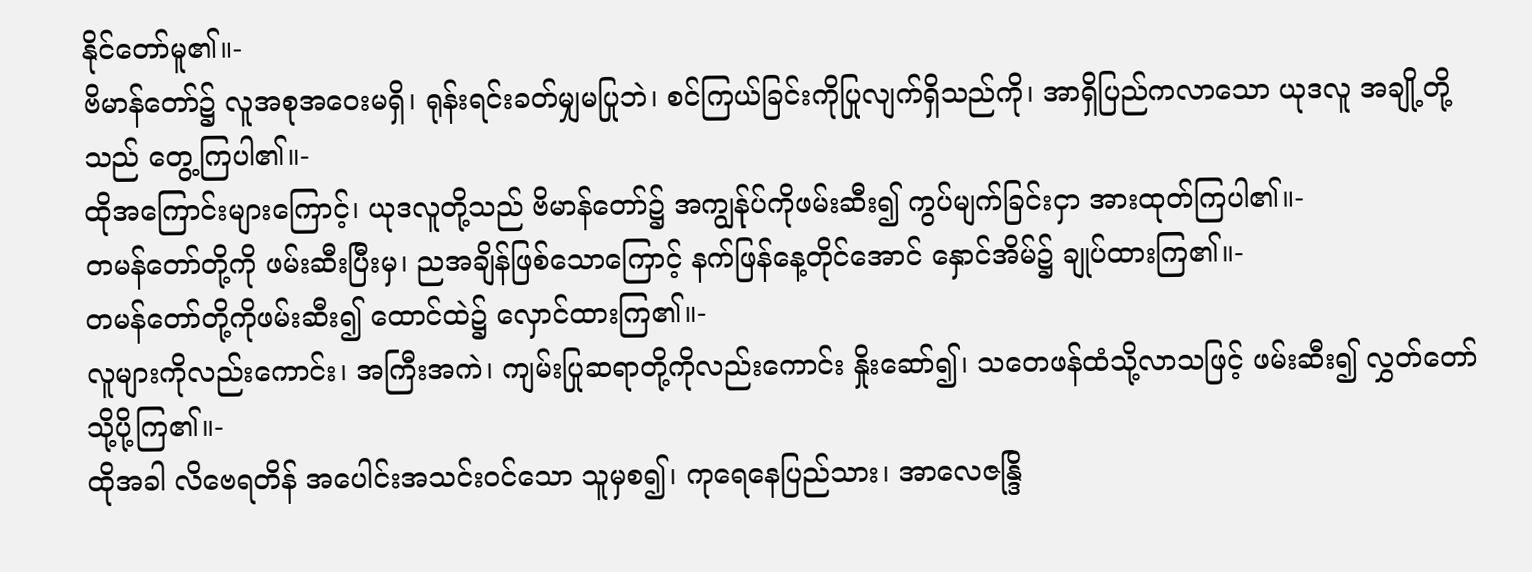နိုင်တော်မူ၏။-
ဗိမာန်တော်၌ လူအစုအဝေးမရှိ၊ ရုန်းရင်းခတ်မျှမပြုဘဲ၊ စင်ကြယ်ခြင်းကိုပြုလျက်ရှိသည်ကို၊ အာရှိပြည်ကလာသော ယုဒလူ အချို့တို့သည် တွေ့ကြပါ၏။-
ထိုအကြောင်းများကြောင့်၊ ယုဒလူတို့သည် ဗိမာန်တော်၌ အကျွန်ုပ်ကိုဖမ်းဆီး၍ ကွပ်မျက်ခြင်းငှာ အားထုတ်ကြပါ၏။-
တမန်တော်တို့ကို ဖမ်းဆီးပြီးမှ၊ ညအချိန်ဖြစ်သောကြောင့် နက်ဖြန်နေ့တိုင်အောင် နှောင်အိမ်၌ ချုပ်ထားကြ၏။-
တမန်တော်တို့ကိုဖမ်းဆီး၍ ထောင်ထဲ၌ လှောင်ထားကြ၏။-
လူများကိုလည်းကောင်း၊ အကြီးအကဲ၊ ကျမ်းပြုဆရာတို့ကိုလည်းကောင်း နှိုးဆော်၍၊ သတေဖန်ထံသို့လာသဖြင့် ဖမ်းဆီး၍ လွှတ်တော်သို့ပို့ကြ၏။-
ထိုအခါ လိဗေရတိန် အပေါင်းအသင်းဝင်သော သူမှစ၍၊ ကုရေနေပြည်သား၊ အာလေဇန္ဒြိ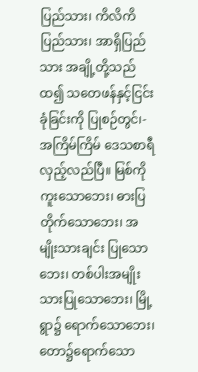ပြည်သား၊ ကိလိကိပြည်သား၊ အာရှိပြည်သား အချို့တို့သည် ထ၍ သတေဖန်နှင့်ငြင်းခုံခြင်းကို ပြုစဉ်တွင်၊-
အကြိမ်ကြိမ် ဒေသစာရီလှည့်လည်ပြီ။ မြစ်ကို ကူးသောဘေး၊ ဓားပြတိုက်သောဘေး၊ အမျိုးသားချင်း ပြုသောဘေး၊ တစ်ပါးအမျိုးသားပြုသောဘေး၊ မြို့ရွာ၌ ရောက်သောဘေး၊ တော၌ရောက်သော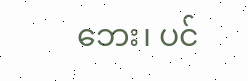ဘေး၊ ပင်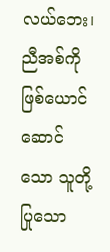လယ်ဘေး၊ ညီအစ်ကိုဖြစ်ယောင်ဆောင်သော သူတို့ပြုသော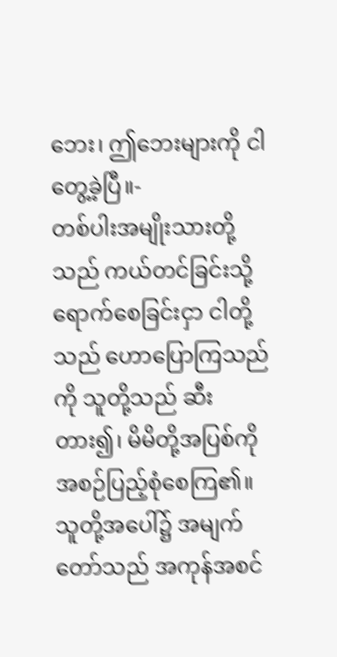ဘေး၊ ဤဘေးများကို ငါတွေ့ခဲ့ပြီ။-
တစ်ပါးအမျိုးသားတို့သည် ကယ်တင်ခြင်းသို့ ရောက်စေခြင်းငှာ ငါတို့သည် ဟောပြောကြသည်ကို သူတို့သည် ဆီးတား၍၊ မိမိတို့အပြစ်ကို အစဉ်ပြည့်စုံစေကြ၏။ သူတို့အပေါ်၌ အမျက်တော်သည် အကုန်အစင်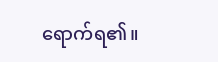ရောက်ရ၏။